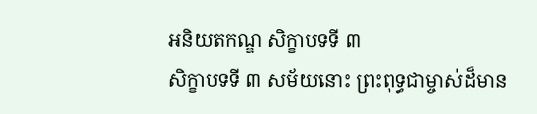អនិយតកណ្ឌ សិក្ខាបទទី ៣
សិក្ខាបទទី ៣ សម័យនោះ ព្រះពុទ្ធជាម្ចាស់ដ៏មាន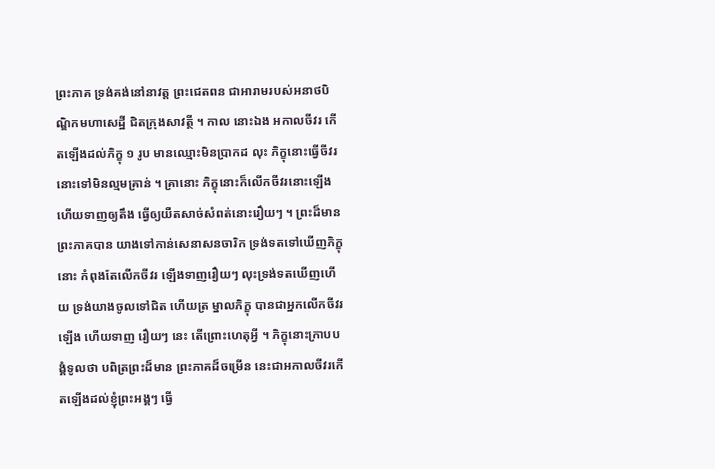ព្រះភាគ ទ្រង់គង់នៅនាវត្ត ព្រះជេតពន ជាអារាមរបស់អនាថបិណ្ឌិកមហាសេដ្ឋី ជិតក្រុងសាវត្ថី ។ កាល នោះឯង អកាលចីវរ កើតឡើងដល់ភិក្ខុ ១ រូប មានឈ្មោះមិនប្រាកដ លុះ ភិក្ខុនោះធ្វើចីវរនោះទៅមិនល្មមគ្រាន់ ។ គ្រានោះ ភិក្ខុនោះក៏លើកចីវរនោះឡើង ហើយទាញឲ្យតឹង ធ្វើឲ្យយឺតសាច់សំពត់នោះរឿយៗ ។ ព្រះដ៏មានព្រះភាគបាន យាងទៅកាន់សេនាសនចារិក ទ្រង់ទតទៅឃើញភិក្ខុនោះ កំពុងតែលើកចីវរ ឡើងទាញរឿយៗ លុះទ្រង់ទតឃើញហើយ ទ្រង់យាងចូលទៅជិត ហើយត្រ ម្នាលភិក្ខុ បានជាអ្នកលើកចីវរឡើង ហើយទាញ រឿយៗ នេះ តើព្រោះហេតុអ្វី ។ ភិក្ខុនោះក្រាបបង្គំទូលថា បពិត្រព្រះដ៏មាន ព្រះភាគដ៏ចម្រើន នេះជាអកាលចីវរកើតឡើងដល់ខ្ញុំព្រះអង្គៗ ធ្វើ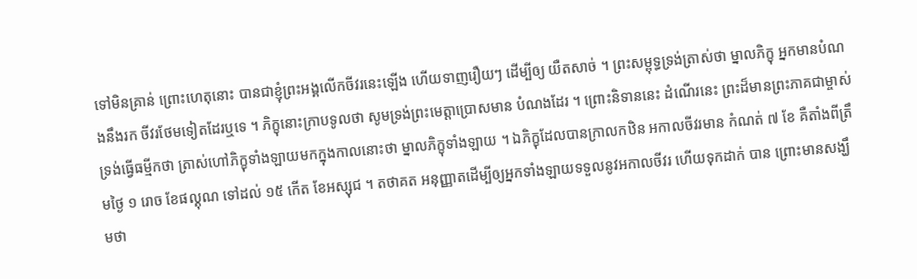ទៅមិនគ្រាន់ ព្រោះហេតុនោះ បានជាខ្ញុំព្រះអង្គលើកចីវរនេះឡើង ហើយទាញរឿយៗ ដើម្បីឲ្យ យឺតសាច់ ។ ព្រះសម្ពុទ្ធទ្រង់ត្រាស់ថា ម្នាលភិក្ខុ អ្នកមានបំណងនឹងរក ចីវរថែមទៀតដែរឬទេ ។ ភិក្ខុនោះក្រាបទូលថា សូមទ្រង់ព្រះមេត្តាប្រោសមាន បំណងដែរ ។ ព្រោះនិទាននេះ ដំណើរនេះ ព្រះដ៏មានព្រះភាគជាម្ចាស់ ទ្រង់ធ្វើធម្មីកថា ត្រាស់ហៅភិក្ខុទាំងឡាយមកក្នុងកាលនោះថា ម្នាលភិក្ខុទាំងឡាយ ។ ឯភិក្ខុដែលបានក្រាលកឋិន អកាលចីវរមាន កំណត់ ៧ ខែ គឺតាំងពីត្រឹមថ្ងៃ ១ រោច ខែផល្គុណ ទៅដល់ ១៥ កើត ខែអស្សុជ ។ តថាគត អនុញ្ញាតដើម្បីឲ្យអ្នកទាំងឡាយទទួលនូវអកាលចីវរ ហើយទុកដាក់ បាន ព្រោះមានសង្ឃឹមថា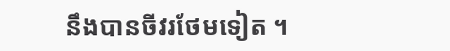នឹងបានចីវរថែមទៀត ។